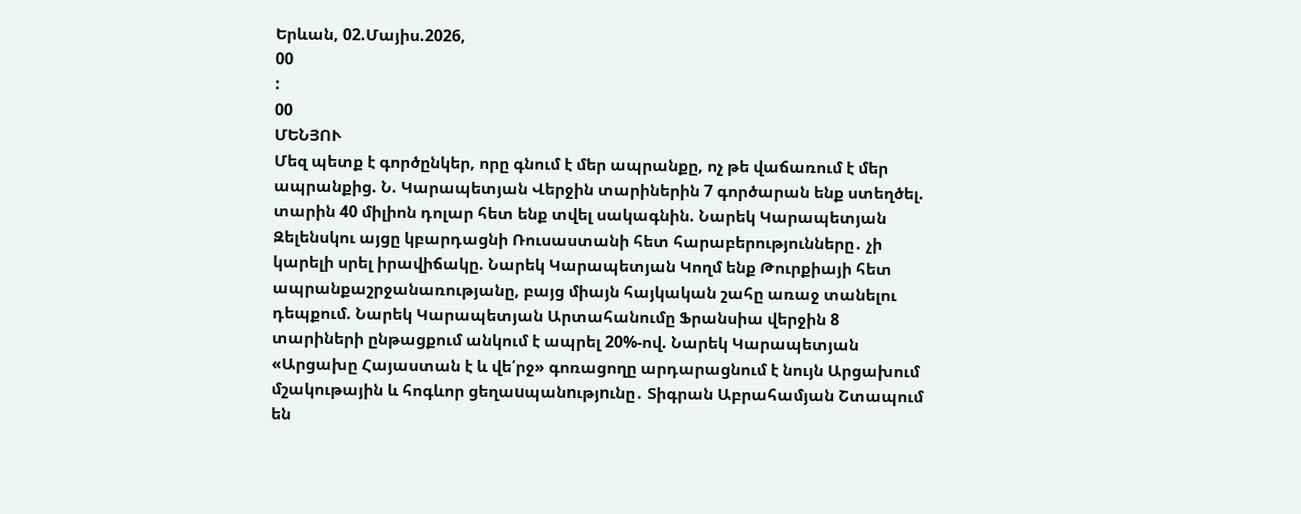Երևան, 02.Մայիս.2026,
00
:
00
ՄԵՆՅՈՒ
Մեզ պետք է գործընկեր, որը գնում է մեր ապրանքը, ոչ թե վաճառում է մեր ապրանքից. Ն. Կարապետյան Վերջին տարիներին 7 գործարան ենք ստեղծել. տարին 40 միլիոն դոլար հետ ենք տվել սակագնին. Նարեկ Կարապետյան Զելենսկու այցը կբարդացնի Ռուսաստանի հետ հարաբերությունները․ չի կարելի սրել իրավիճակը. Նարեկ Կարապետյան Կողմ ենք Թուրքիայի հետ ապրանքաշրջանառությանը, բայց միայն հայկական շահը առաջ տանելու դեպքում. Նարեկ Կարապետյան Արտահանումը Ֆրանսիա վերջին 8 տարիների ընթացքում անկում է ապրել 20%-ով. Նարեկ Կարապետյան «Արցախը Հայաստան է և վե՛րջ» գոռացողը արդարացնում է նույն Արցախում մշակութային և հոգևոր ցեղաuպանnւթյnւնը․ Տիգրան Աբրահամյան Շտապում են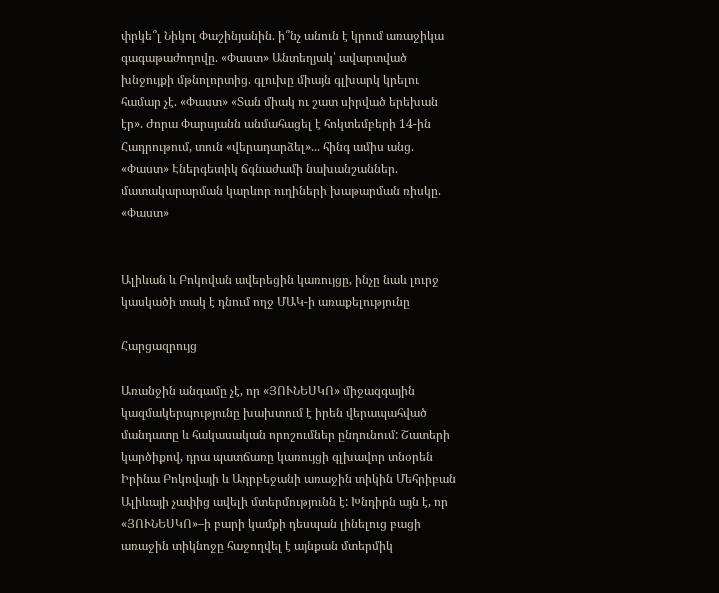փրկե՞լ Նիկոլ Փաշինյանին. ի՞նչ անուն է կրում առաջիկա գագաթաժողովը. «Փաստ» Անտեղյակ՝ ավարտված խնջույքի մթնոլորտից. գլուխը միայն գլխարկ կրելու համար չէ. «Փաստ» «Տան միակ ու շատ սիրված երեխան էր». Ժորա Փարսյանն անմահացել է հոկտեմբերի 14-ին Հադրութում, տուն «վերադարձել»... հինգ ամիս անց. «Փաստ» Էներգետիկ ճգնաժամի նախանշաններ. մատակարարման կարևոր ուղիների խաթարման ռիսկը. «Փաստ»


Ալիևան և Բոկովան ավերեցին կառույցը, ինչը նաև լուրջ կասկածի տակ է դնում ողջ ՄԱԿ-ի առաքելությունը

Հարցազրույց

Առանջին անգամը չէ, որ «ՅՈՒՆԵՍԿՈ» միջազգային կազմակերպությունը խախտում է իրեն վերապահված մանդատը և հակասական որոշումներ ընդունում: Շատերի կարծիքով, դրա պատճառը կառույցի գլխավոր տնօրեն Իրինա Բոկովայի և Ադրբեջանի առաջին տիկին Մեհրիբան Ալիևայի չափից ավելի մտերմությունն է: Խնդիրն այն է, որ «ՅՈՒՆԵՍԿՈ»–ի բարի կամքի դեսպան լինելուց բացի առաջին տիկնոջը հաջողվել է այնքան մտերմիկ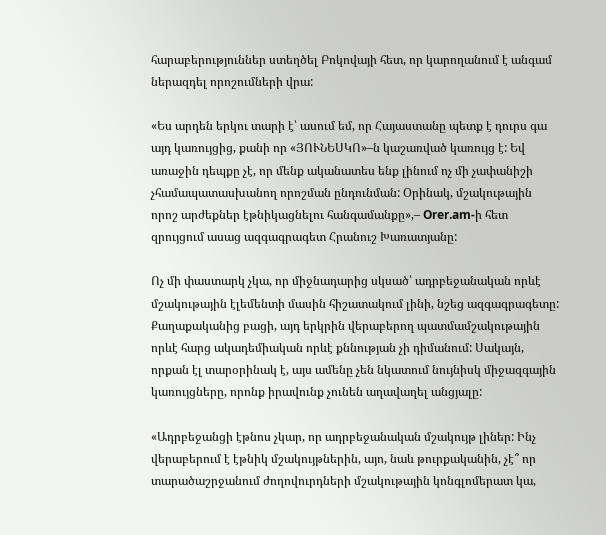հարաբերություններ ստեղծել Բոկովայի հետ, որ կարողանում է անգամ ներազդել որոշումների վրա:

«Ես արդեն երկու տարի է՝ ասում եմ, որ Հայաստանը պետք է դուրս գա այդ կառույցից, քանի որ «ՅՈՒՆԵՍԿՈ»–ն կաշառված կառույց է: Եվ առաջին դեպքը չէ, որ մենք ականատես ենք լինում ոչ մի չափանիշի չհամապատասխանող որոշման ընդունման: Օրինակ, մշակութային որոշ արժեքներ էթնիկացնելու հանգամանքը»,– Orer.am-ի հետ զրույցում ասաց ազգագրագետ Հրանուշ Խառատյանը:

Ոչ մի փաստարկ չկա, որ միջնադարից սկսած՝ ադրբեջանական որևէ մշակութային էլեմենտի մասին հիշատակում լինի, նշեց ազգագրագետը: Քաղաքականից բացի, այդ երկրին վերաբերող պատմամշակութային որևէ հարց ակադեմիական որևէ քննության չի դիմանում: Սակայն, որքան էլ տարօրինակ է, այս ամենը չեն նկատում նույնիսկ միջազգային կառույցները, որոնք իրավունք չունեն աղավաղել անցյալը:

«Ադրբեջանցի էթնոս չկար, որ ադրբեջանական մշակույթ լիներ: Ինչ վերաբերում է էթնիկ մշակույթներին, այո, նաև թուրքականին, չէ՞ որ տարածաշրջանում ժողովուրդների մշակութային կոնգլոմերատ կա,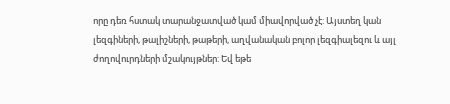որը դեռ հստակ տարանջատված կամ միավորված չէ: Այստեղ կան լեզգիների, թալիշների, թաթերի, աղվանական բոլոր լեզգիալեզու և այլ ժողովուրդների մշակույթներ: Եվ եթե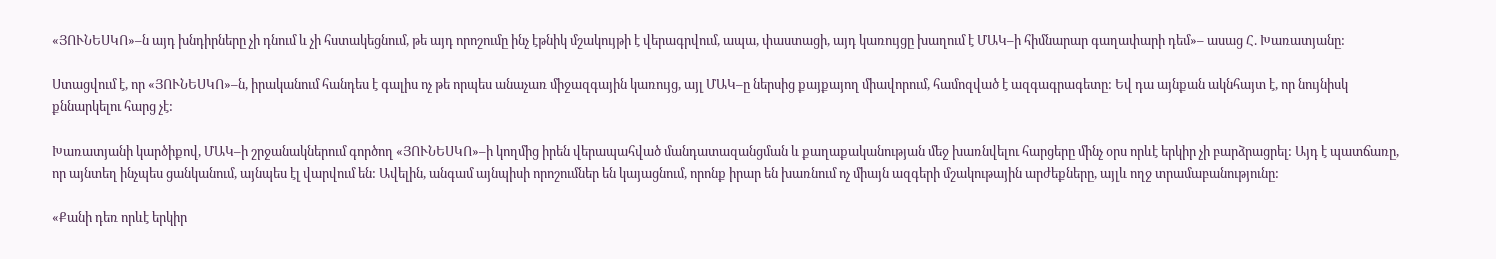«ՅՈՒՆԵՍԿՈ»–ն այդ խնդիրները չի դնում և չի հստակեցնում, թե այդ որոշումը ինչ էթնիկ մշակույթի է վերագրվում, ապա, փաստացի, այդ կառույցը խաղում է ՄԱԿ–ի հիմնարար գաղափարի դեմ»– ասաց Հ. Խառատյանը:

Ստացվում է, որ «ՅՈՒՆԵՍԿՈ»–ն, իրականում հանդես է գալիս ոչ թե որպես անաչառ միջազգային կառույց, այլ ՄԱԿ–ը ներսից քայքայող միավորում, համոզված է ազգագրագետը: Եվ դա այնքան ակնհայտ է, որ նույնիսկ քննարկելու հարց չէ:

Խառատյանի կարծիքով, ՄԱԿ–ի շրջանակներում գործող «ՅՈՒՆԵՍԿՈ»–ի կողմից իրեն վերապահված մանդատազանցման և քաղաքականության մեջ խառնվելու հարցերը մինչ օրս որևէ երկիր չի բարձրացրել: Այդ է պատճառը, որ այնտեղ ինչպես ցանկանում, այնպես էլ վարվում են: Ավելին, անգամ այնպիսի որոշումներ են կայացնում, որոնք իրար են խառնում ոչ միայն ազգերի մշակութային արժեքները, այլև ողջ տրամաբանությունը:

«Քանի դեռ որևէ երկիր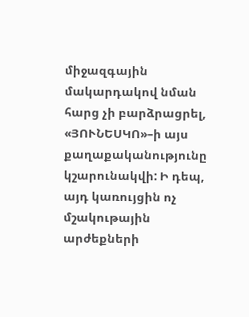միջազգային մակարդակով նման հարց չի բարձրացրել, «ՅՈՒՆԵՍԿՈ»–ի այս քաղաքականությունը կշարունակվի: Ի դեպ, այդ կառույցին ոչ մշակութային արժեքների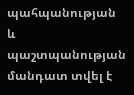պահպանության և պաշտպանության մանդատ տվել է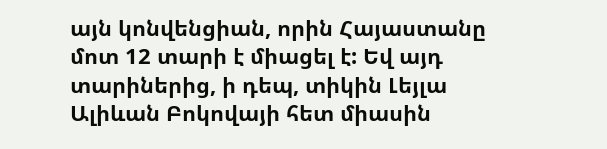այն կոնվենցիան, որին Հայաստանը մոտ 12 տարի է միացել է: Եվ այդ տարիներից, ի դեպ, տիկին Լեյլա Ալիևան Բոկովայի հետ միասին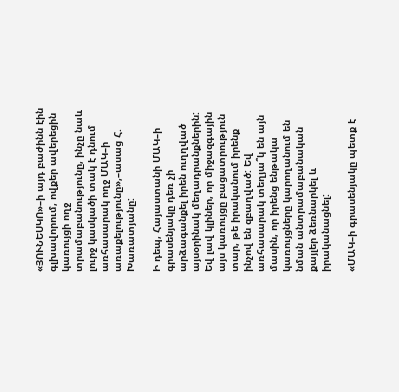«ՅՈՒՆԵՍԿՈ»–ի այդ բաժինն էին գլխավորում, ովքեր ավերեցին կառույցի ողջ տրամաբանությունը, ինչը նաև լուրջ կասկածի տակ է դնում առհասարակ ողջ ՄԱԿ–ի առաքելությունը»,–ասաց Հ. Խառատյանը:

Ի դեպ, Հայաստանի ՄԱԿ–ի գրասենյակը դեռ չի արձագանքել իրեն ուղղված այսօրինակ մեղադրանքներին: Եվ լավ կլիներ, որ միջազգային այս կառույցը բացատրություն տար, թե իրականում իրենք ինչով են զբաղված: Եվ առհասարակ տեղյա՞կ են այն մասին, որ իրենց ենթակա կառույցները կարողանում են նման անտրամաբանական քայլեր ձեռնարկել և իրականացնել:

«ՄԱԿ–ի գրասենյակը պետք է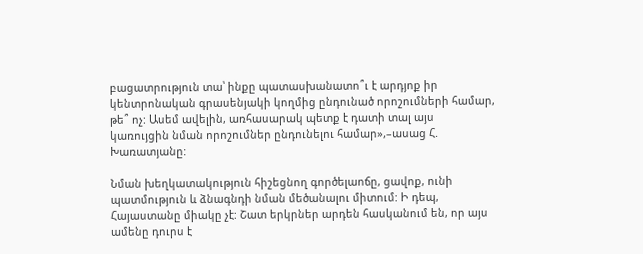բացատրություն տա՝ ինքը պատասխանատո՞ւ է արդյոք իր կենտրոնական գրասենյակի կողմից ընդունած որոշումների համար, թե՞ ոչ: Ասեմ ավելին, առհասարակ պետք է դատի տալ այս կառույցին նման որոշումներ ընդունելու համար»,–ասաց Հ. Խառատյանը:

Նման խեղկատակություն հիշեցնող գործելաոճը, ցավոք, ունի պատմություն և ձնագնդի նման մեծանալու միտում: Ի դեպ, Հայաստանը միակը չէ: Շատ երկրներ արդեն հասկանում են, որ այս ամենը դուրս է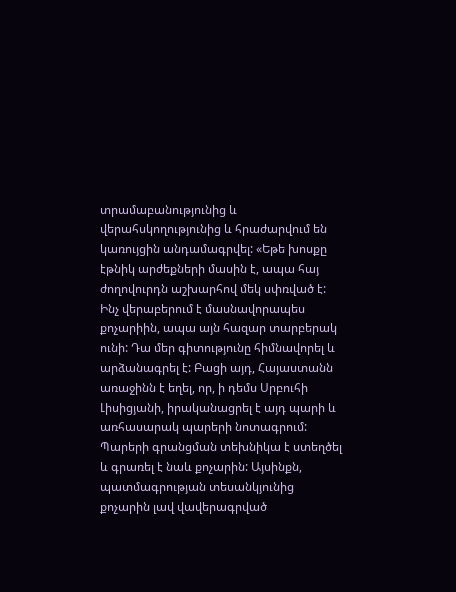տրամաբանությունից և վերահսկողությունից և հրաժարվում են կառույցին անդամագրվել: «Եթե խոսքը էթնիկ արժեքների մասին է, ապա հայ ժողովուրդն աշխարհով մեկ սփռված է: Ինչ վերաբերում է մասնավորապես քոչարիին, ապա այն հազար տարբերակ ունի: Դա մեր գիտությունը հիմնավորել և արձանագրել է: Բացի այդ, Հայաստանն առաջինն է եղել, որ, ի դեմս Սրբուհի Լիսիցյանի, իրականացրել է այդ պարի և առհասարակ պարերի նոտագրում: Պարերի գրանցման տեխնիկա է ստեղծել և գրառել է նաև քոչարին: Այսինքն, պատմագրության տեսանկյունից քոչարին լավ վավերագրված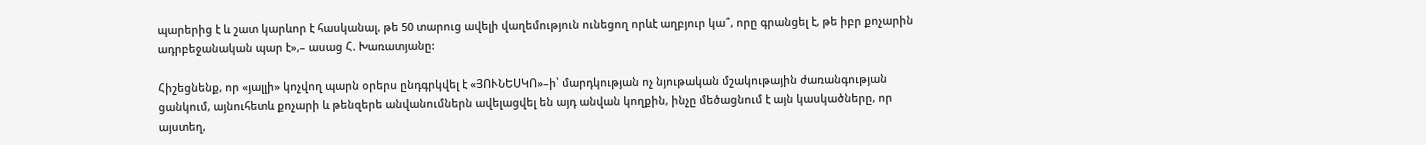պարերից է և շատ կարևոր է հասկանալ, թե 50 տարուց ավելի վաղեմություն ունեցող որևէ աղբյուր կա՞, որը գրանցել է, թե իբր քոչարին ադրբեջանական պար է»,– ասաց Հ. Խառատյանը:

Հիշեցնենք, որ «յալլի» կոչվող պարն օրերս ընդգրկվել է «ՅՈՒՆԵՍԿՈ»–ի՝ մարդկության ոչ նյութական մշակութային ժառանգության ցանկում, այնուհետև քոչարի և թենզերե անվանումներն ավելացվել են այդ անվան կողքին, ինչը մեծացնում է այն կասկածները, որ այստեղ,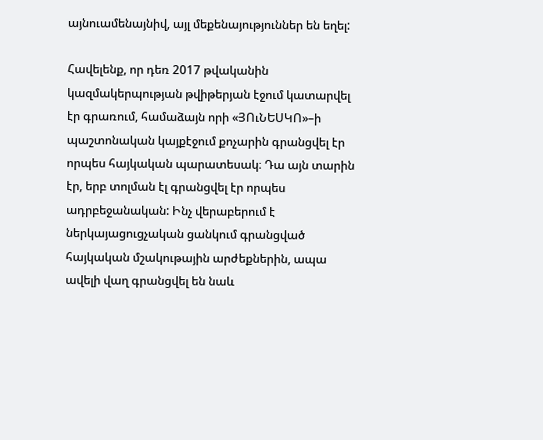այնուամենայնիվ, այլ մեքենայություններ են եղել:

Հավելենք, որ դեռ 2017 թվականին կազմակերպության թվիթերյան էջում կատարվել էր գրառում, համաձայն որի «ՅՈւՆԵՍԿՈ»–ի պաշտոնական կայքէջում քոչարին գրանցվել էր որպես հայկական պարատեսակ։ Դա այն տարին էր, երբ տոլման էլ գրանցվել էր որպես ադրբեջանական: Ինչ վերաբերում է ներկայացուցչական ցանկում գրանցված հայկական մշակութային արժեքներին, ապա ավելի վաղ գրանցվել են նաև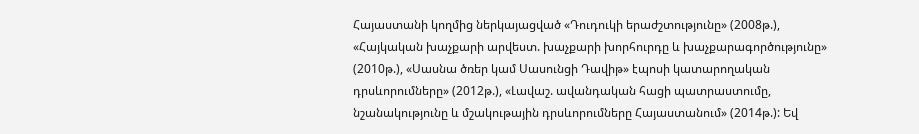Հայաստանի կողմից ներկայացված «Դուդուկի երաժշտությունը» (2008թ.), «Հայկական խաչքարի արվեստ. խաչքարի խորհուրդը և խաչքարագործությունը» (2010թ.), «Սասնա ծռեր կամ Սասունցի Դավիթ» էպոսի կատարողական դրսևորումները» (2012թ.), «Լավաշ. ավանդական հացի պատրաստումը, նշանակությունը և մշակութային դրսևորումները Հայաստանում» (2014թ.): Եվ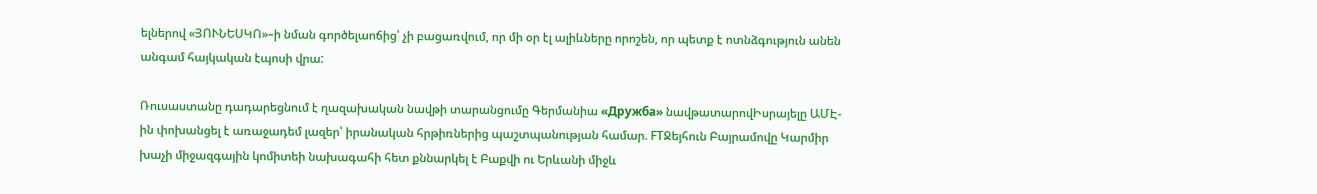ելներով «ՅՈՒՆԵՍԿՈ»–ի նման գործելաոճից՝ չի բացառվում, որ մի օր էլ ալիևները որոշեն, որ պետք է ոտնձգություն անեն անգամ հայկական էպոսի վրա:

Ռուսաստանը դադարեցնում է ղազախական նավթի տարանցումը Գերմանիա «Дружба» նավթատարովԻսրայելը ԱՄԷ-ին փոխանցել է առաջադեմ լազեր՝ իրանական հրթիռներից պաշտպանության համար. FTՋեյհուն Բայրամովը Կարմիր խաչի միջազգային կոմիտեի նախագահի հետ քննարկել է Բաքվի ու Երևանի միջև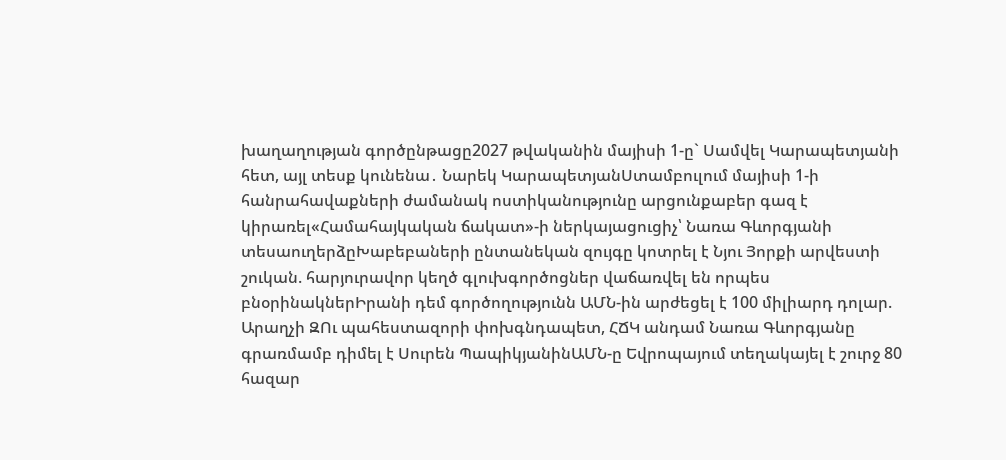խաղաղության գործընթացը2027 թվականին մայիսի 1-ը` Սամվել Կարապետյանի հետ, այլ տեսք կունենա․ Նարեկ ԿարապետյանՍտամբուլում մայիսի 1-ի հանրահավաքների ժամանակ ոստիկանությունը արցունքաբեր գազ է կիրառել«Համահայկական ճակատ»-ի ներկայացուցիչ՝ Նառա Գևորգյանի տեսաուղերձըԽաբեբաների ընտանեկան զույգը կոտրել է Նյու Յորքի արվեստի շուկան. հարյուրավոր կեղծ գլուխգործոցներ վաճառվել են որպես բնօրինակներԻրանի դեմ գործողությունն ԱՄՆ-ին արժեցել է 100 միլիարդ դոլար. Արաղչի ԶՈւ պահեստազորի փոխգնդապետ, ՀՃԿ անդամ Նառա Գևորգյանը գրառմամբ դիմել է Սուրեն ՊապիկյանինԱՄՆ-ը Եվրոպայում տեղակայել է շուրջ 80 հազար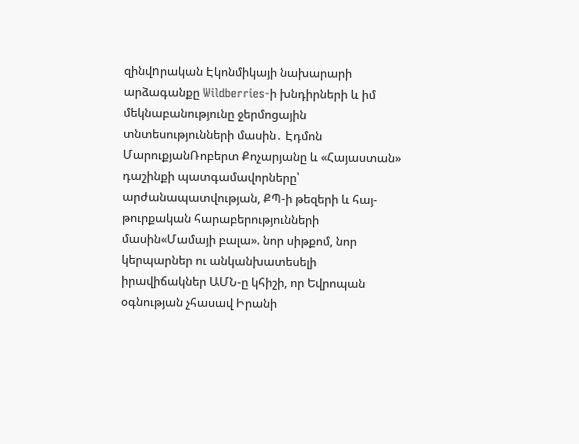զինվnրական Էկոնմիկայի նախարարի արձագանքը Wildberries-ի խնդիրների և իմ մեկնաբանությունը ջերմոցային տնտեսությունների մասին․ Էդմոն ՄարուքյանՌոբերտ Քոչարյանը և «Հայաստան» դաշինքի պատգամավորները՝ արժանապատվության, ՔՊ-ի թեզերի և հայ-թուրքական հարաբերությունների մասին«Մամայի բալա». նոր սիթքոմ, նոր կերպարներ ու անկանխատեսելի իրավիճակներ ԱՄՆ-ը կհիշի, որ Եվրոպան օգնության չհասավ Իրանի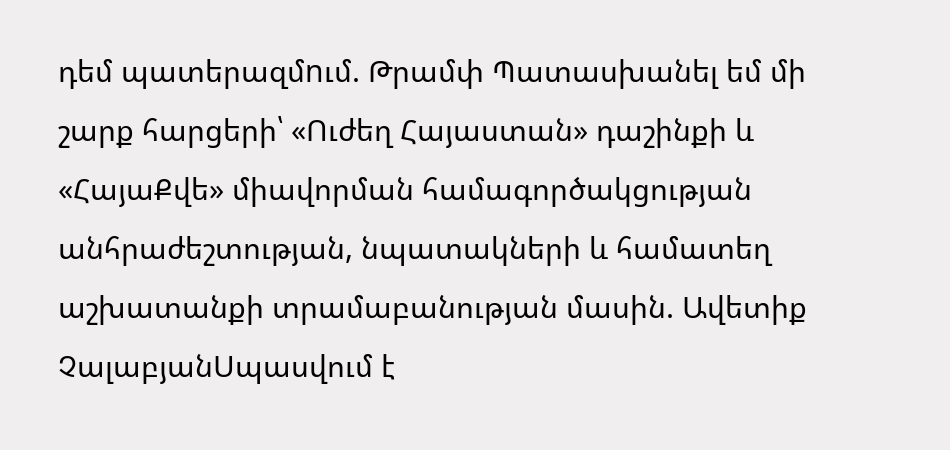դեմ պատերազմnւմ. Թրամփ Պատասխանել եմ մի շարք հարցերի՝ «Ուժեղ Հայաստան» դաշինքի և «ՀայաՔվե» միավորման համագործակցության անհրաժեշտության, նպատակների և համատեղ աշխատանքի տրամաբանության մասին. Ավետիք ՉալաբյանՍպասվում է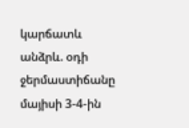կարճատև անձրև. օդի ջերմաստիճանը մայիսի 3-4-ին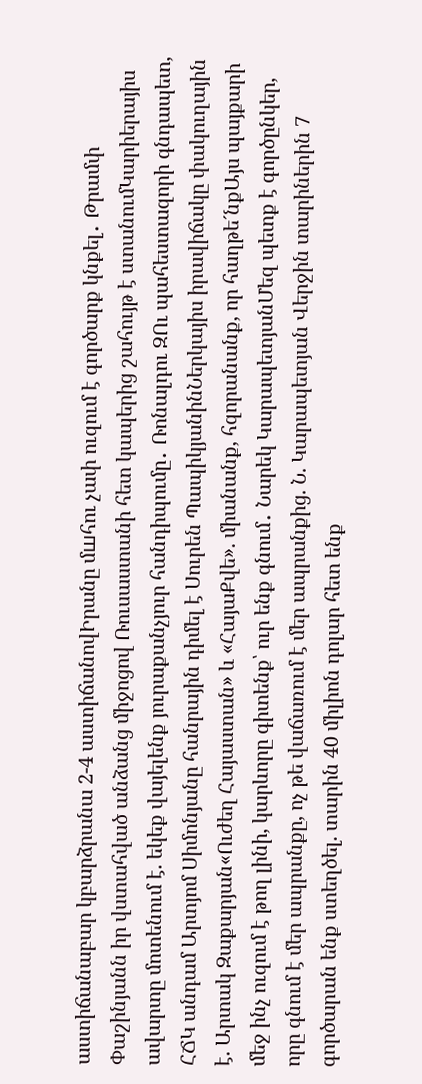աստիճանաբար կբարձրանա 2-4 աստիճանովԻրանը մшհու չափ ուզում է գործարք կնքել․ Թրամփ Փաշինյանն իր վստահված անձանց միջոցով Ռուսաստանի հետ կապերից շահույթ է ստանումԿարիերայիս ավարտը մոտենում է. եկեք վայելենք յուրաքանչյուր հանդիպումը․ Ռոնալդու ԶՈւ պահեստազորի գնդապետ, ՀՃԿ անդամ Արտյոմ Սիմոնյանը հանրային դիմել է Սուրեն ՊապիկյանինՆերկայիս իրավիճակը փակուղային է. Արտակ Զաքարյան«Ուժեղ Հայաստան» և «ՀայաՔվե». միանանք, հզորանանք, որ հաղթե´նքԱյս պայքարի մեջ ինչ ուզում է թող լինի, կարևորը գիտենք՝ ուր ենք գնում․ Նարեկ ԿարապետյանՄեզ պետք է գործընկեր, որը գնում է մեր ապրանքը, ոչ թե վաճառում է մեր ապրանքից. Ն. Կարապետյան Վերջին տարիներին 7 գործարան ենք ստեղծել. տարին 40 միլիոն դոլար հետ ենք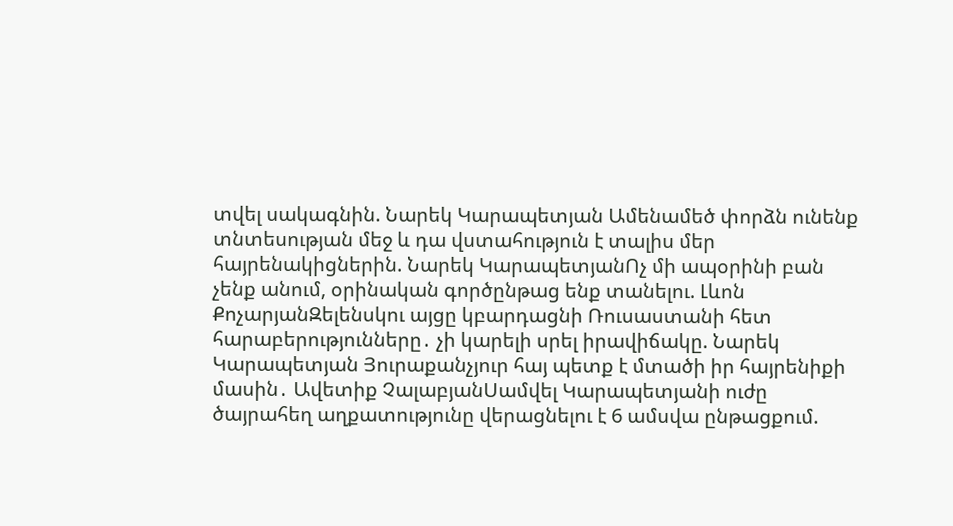տվել սակագնին. Նարեկ Կարապետյան Ամենամեծ փորձն ունենք տնտեսության մեջ և դա վստահություն է տալիս մեր հայրենակիցներին. Նարեկ ԿարապետյանՈչ մի ապօրինի բան չենք անում, օրինական գործընթաց ենք տանելու. Լևոն ՔոչարյանԶելենսկու այցը կբարդացնի Ռուսաստանի հետ հարաբերությունները․ չի կարելի սրել իրավիճակը. Նարեկ Կարապետյան Յուրաքանչյուր հայ պետք է մտածի իր հայրենիքի մասին․ Ավետիք ՉալաբյանՍամվել Կարապետյանի ուժը ծայրահեղ աղքատությունը վերացնելու է 6 ամսվա ընթացքում.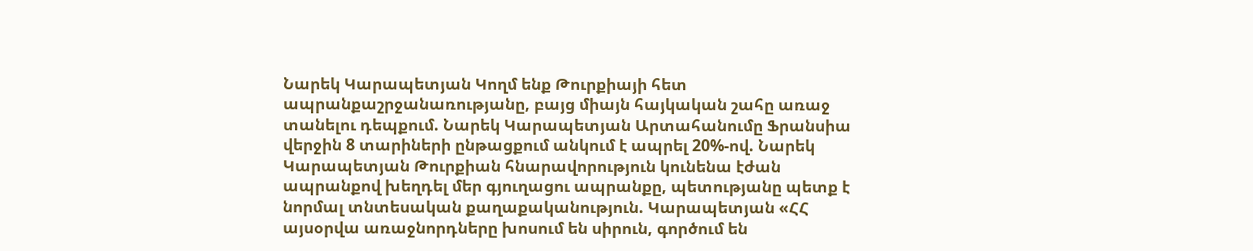Նարեկ Կարապետյան Կողմ ենք Թուրքիայի հետ ապրանքաշրջանառությանը, բայց միայն հայկական շահը առաջ տանելու դեպքում. Նարեկ Կարապետյան Արտահանումը Ֆրանսիա վերջին 8 տարիների ընթացքում անկում է ապրել 20%-ով. Նարեկ Կարապետյան Թուրքիան հնարավորություն կունենա էժան ապրանքով խեղդել մեր գյուղացու ապրանքը, պետությանը պետք է նորմալ տնտեսական քաղաքականություն. Կարապետյան «ՀՀ այսօրվա առաջնորդները խոսում են սիրուն, գործում են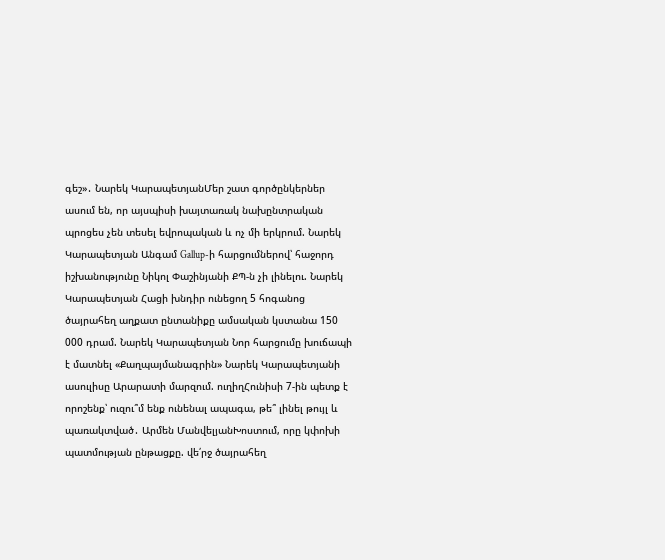գեշ»․ Նարեկ ԿարապետյանՄեր շատ գործընկերներ ասում են, որ այսպիսի խայտառակ նախընտրական պրոցես չեն տեսել եվրոպական և ոչ մի երկրում. Նարեկ Կարապետյան Անգամ Gallup-ի հարցումներով՝ հաջորդ իշխանությունը Նիկոլ Փաշինյանի ՔՊ-ն չի լինելու. Նարեկ Կարապետյան Հացի խնդիր ունեցող 5 հոգանոց ծայրահեղ աղքատ ընտանիքը ամսական կստանա 150 000 դրամ. Նարեկ Կարապետյան Նոր հարցումը խուճապի է մատնել «Քաղպայմանագրին» Նարեկ Կարապետյանի ասուլիսը Արարատի մարզում. ուղիղՀունիսի 7-ին պետք է որոշենք՝ ուզու՞մ ենք ունենալ ապագա, թե՞ լինել թույլ և պառակտված․ Արմեն ՄանվելյանԽոստում, որը կփոխի պատմության ընթացքը. վե՛րջ ծայրահեղ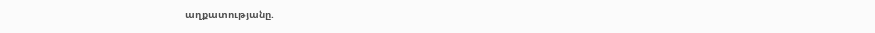աղքատությանը.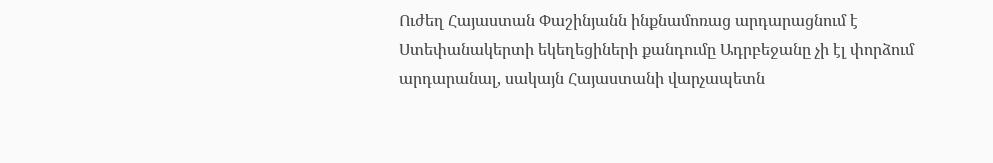Ուժեղ Հայաստան Փաշինյանն ինքնամոռաց արդարացնում է Ստեփանակերտի եկեղեցիների քանդումը Ադրբեջանը չի էլ փորձում արդարանալ, սակայն Հայաստանի վարչապետն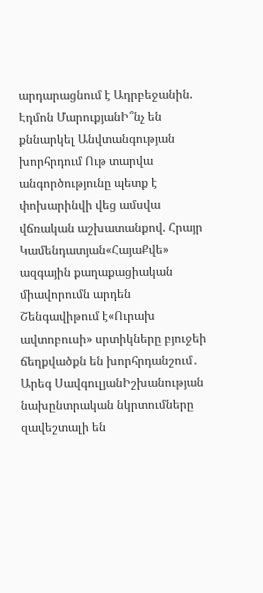արդարացնում է Ադրբեջանին. Էդմոն ՄարուքյանԻ՞նչ են քննարկել Անվտանգության խորհրդում Ութ տարվա անգործությունը պետք է փոխարինվի վեց ամսվա վճռական աշխատանքով. Հրայր Կամենդատյան«ՀայաՔվե» ազգային քաղաքացիական միավորումն արդեն Շենգավիթում է«Ուրախ ավտոբուսի» սրտիկները բյուջեի ճեղքվածքն են խորհրդանշում․ Արեգ ՍավգուլյանԻշխանության նախընտրական նկրտումները զավեշտալի են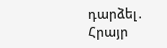դարձել․ Հրայր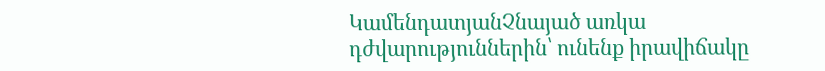ԿամենդատյանՉնայած առկա դժվարություններին՝ ունենք իրավիճակը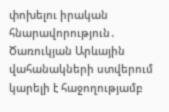փոխելու իրական հնարավորություն․ Ծառուկյան Արևային վահանակների ստվերում կարելի է հաջողությամբ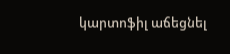կարտոֆիլ աճեցնել